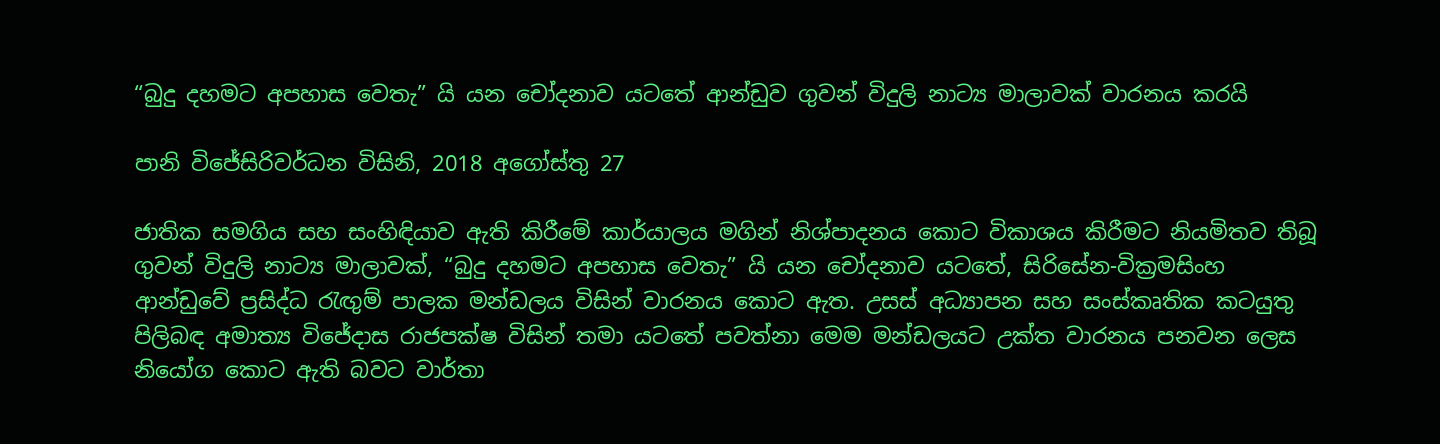“බුදු දහමට අපහාස වෙතැ” යි යන චෝදනාව යටතේ ආන්ඩුව ගුවන් විදුලි නාට්‍ය මාලාවක් වාරනය කරයි

පානි විජේසිරිවර්ධන විසිනි, 2018 අගෝස්තු 27

ජාතික සමගිය සහ සංහිඳියාව ඇති කිරීමේ කාර්යාලය මගින් නිශ්පාදනය කොට විකාශය කිරීමට නියමිතව තිබූ ගුවන් විදුලි නාට්‍ය මාලාවක්, “බුදු දහමට අපහාස වෙතැ” යි යන චෝදනාව යටතේ, සිරිසේන-වික්‍රමසිංහ ආන්ඩුවේ ප්‍රසිද්ධ රැඟුම් පාලක මන්ඩලය විසින් වාරනය කොට ඇත. උසස් අධ්‍යාපන සහ සංස්කෘතික කටයුතු පිලිබඳ අමාත්‍ය විජේදාස රාජපක්ෂ විසින් තමා යටතේ පවත්නා මෙම මන්ඩලයට උක්ත වාරනය පනවන ලෙස නියෝග කොට ඇති බවට වාර්තා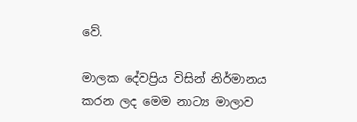වේ.

මාලක දේවප්‍රිය විසින් නිර්මානය කරන ලද මෙම නාට්‍ය මාලාව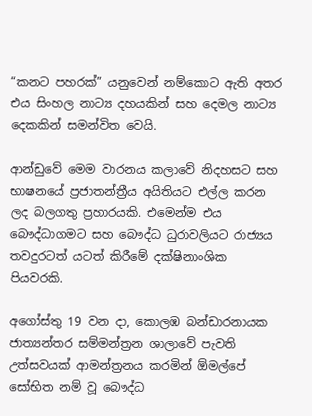“කනට පහරක්” යනුවෙන් නම්කොට ඇති අතර එය සිංහල නාට්‍ය දහයකින් සහ දෙමල නාට්‍ය දෙකකින් සමන්විත වෙයි.

ආන්ඩුවේ මෙම වාරනය කලාවේ නිදහසට සහ භාෂනයේ ප්‍රජාතන්ත්‍රීය අයිතියට එල්ල කරන ලද බලගතු ප්‍රහාරයකි. එමෙන්ම එය බෞද්ධාගමට සහ බෞද්ධ ධුරාවලියට රාජ්‍යය තවදුරටත් යටත් කිරීමේ දක්ෂිනාංශික පියවරකි.

අගෝස්තු 19 වන දා, කොලඹ බන්ඩාරනායක ජාත්‍යන්තර සම්මන්ත්‍රන ශාලාවේ පැවති උත්සවයක් ආමන්ත්‍රනය කරමින් ඕමල්පේ සෝභිත නම් වූ බෞද්ධ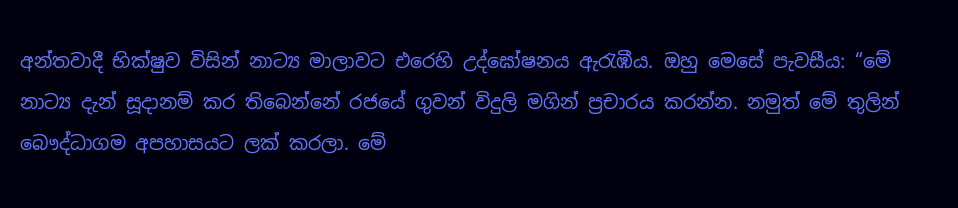අන්තවාදී භික්ෂුව විසින් නාට්‍ය මාලාවට එරෙහි උද්ඝෝෂනය ඇරැඹීය. ඔහු මෙසේ පැවසීය: “මේ නාට්‍ය දැන් සූදානම් කර තිබෙන්නේ රජයේ ගුවන් විදුලි මගින් ප්‍රචාරය කරන්න. නමුත් මේ තුලින් බෞද්ධාගම අපහාසයට ලක් කරලා. මේ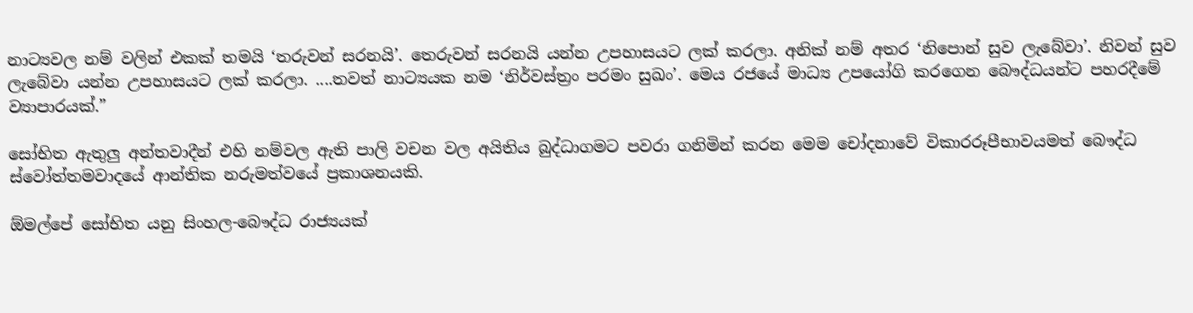නාට්‍යවල නම් වලින් එකක් තමයි ‘තරුවන් සරනයි’. තෙරුවන් සරනයි යන්න උපහාසයට ලක් කරලා. අනික් නම් අතර ‘නිපොන් සුව ලැබේවා’. නිවන් සුව ලැබේවා යන්න උපහාසයට ලක් කරලා. ....තවත් නාට්‍යයක නම ‘නිර්වස්ත්‍රං පරමං සුඛං’. මෙය රජයේ මාධ්‍ය උපයෝගි කරගෙන බෞද්ධයන්ට පහරදීමේ ව්‍යාපාරයක්.”

සෝභිත ඇතුලු අන්තවාදීන් එහි නම්වල ඇති පාලි වචන වල අයිතිය බුද්ධාගමට පවරා ගනිමින් කරන මෙම චෝදනාවේ විකාරරූපීභාවයමත් බෞද්ධ ස්වෝත්තමවාදයේ ආන්තික නරුමත්වයේ ප්‍රකාශනයකි.

ඕමල්පේ සෝභිත යනු සිංහල-බෞද්ධ රාජ්‍යයක්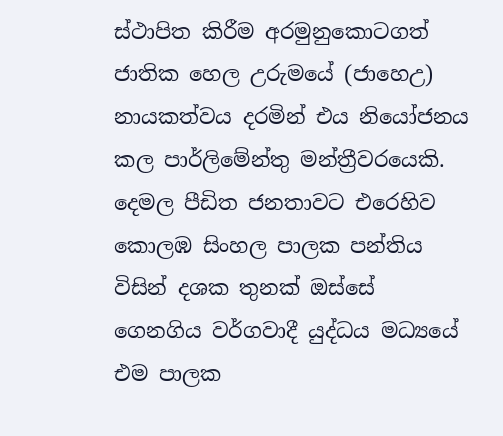ස්ථාපිත කිරීම අරමුනුකොටගත් ජාතික හෙල උරුමයේ (ජාහෙඋ) නායකත්වය දරමින් එය නියෝජනය කල පාර්ලිමේන්තු මන්ත්‍රීවරයෙකි. දෙමල පීඩිත ජනතාවට එරෙහිව කොලඹ සිංහල පාලක පන්තිය විසින් දශක තුනක් ඔස්සේ ගෙනගිය වර්ගවාදී යුද්ධය මධ්‍යයේ එම පාලක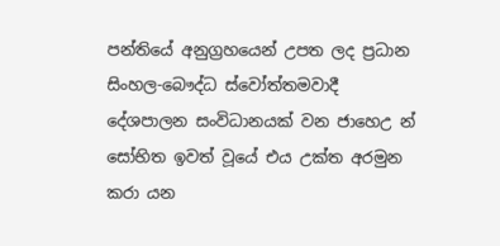පන්තියේ අනුග්‍රහයෙන් උපත ලද ප්‍රධාන සිංහල-බෞද්ධ ස්වෝත්තමවාදී දේශපාලන සංවිධානයක් වන ජාහෙඋ න් සෝභිත ඉවත් වූයේ එය උක්ත අරමුන කරා යන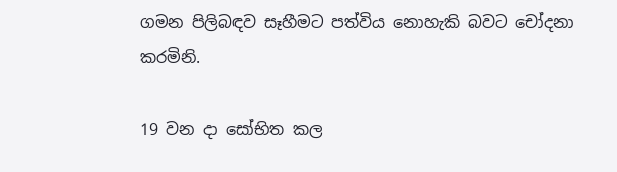ගමන පිලිබඳව සෑහීමට පත්විය නොහැකි බවට චෝදනා කරමිනි.

19 වන දා සෝභිත කල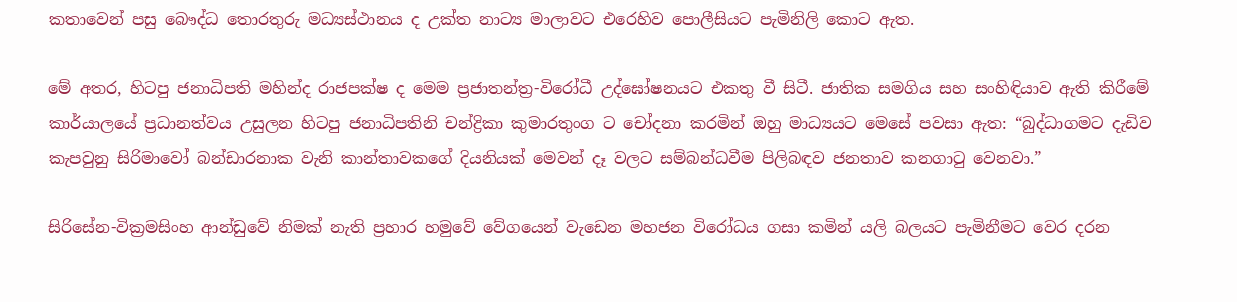කතාවෙන් පසු බෞද්ධ තොරතුරු මධ්‍යස්ථානය ද උක්ත නාට්‍ය මාලාවට එරෙහිව පොලීසියට පැමිනිලි කොට ඇත.

මේ අතර, හිටපු ජනාධිපති මහින්ද රාජපක්ෂ ද මෙම ප්‍රජාතන්ත්‍ර-විරෝධී උද්ඝෝෂනයට එකතු වී සිටී. ජාතික සමගිය සහ සංහිඳියාව ඇති කිරීමේ කාර්යාලයේ ප්‍රධානත්වය උසුලන හිටපු ජනාධිපතිනි චන්ද්‍රිකා කුමාරතුංග ට චෝදනා කරමින් ඔහු මාධ්‍යයට මෙසේ පවසා ඇත: “බුද්ධාගමට දැඩිව කැපවුනු සිරිමාවෝ බන්ඩාරනාක වැනි කාන්තාවකගේ දියනියක් මෙවන් දෑ වලට සම්බන්ධවීම පිලිබඳව ජනතාව කනගාටු වෙනවා.”

සිරිසේන-වික්‍රමසිංහ ආන්ඩුවේ නිමක් නැති ප්‍රහාර හමුවේ වේගයෙන් වැඩෙන මහජන විරෝධය ගසා කමින් යලි බලයට පැමිනීමට වෙර දරන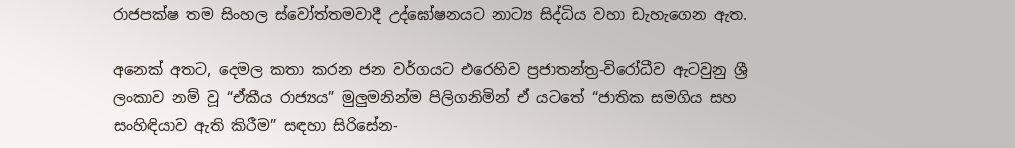රාජපක්ෂ තම සිංහල ස්වෝත්තමවාදී උද්ඝෝෂනයට නාට්‍ය සිද්ධිය වහා ඩැහැගෙන ඇත.

අනෙක් අතට, දෙමල කතා කරන ජන වර්ගයට එරෙහිව ප්‍රජාතන්ත්‍ර-විරෝධීව ඇටවුනු ශ්‍රී ලංකාව නම් වූ “ඒකීය රාජ්‍යය” මුලුමනින්ම පිලිගනිමින් ඒ යටතේ “ජාතික සමගිය සහ සංහිඳියාව ඇති කිරීම” සඳහා සිරිසේන-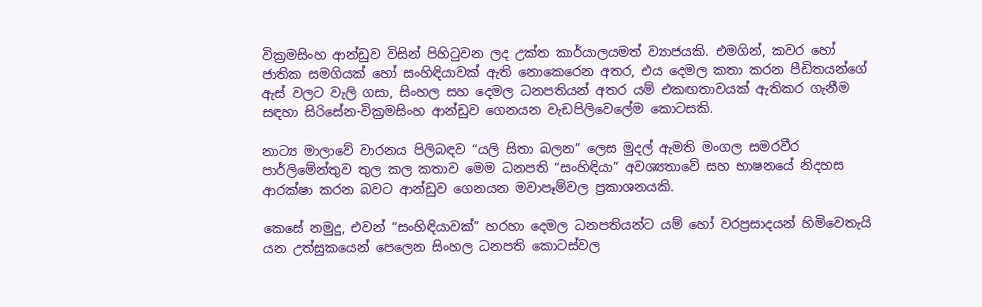වික්‍රමසිංහ ආන්ඩුව විසින් පිහිටුවන ලද උක්ත කාර්යාලයමත් ව්‍යාජයකි. එමගින්, කවර හෝ ජාතික සමගියක් හෝ සංහිඳියාවක් ඇති නොකෙරෙන අතර, එය දෙමල කතා කරන පීඩිතයන්ගේ ඇස් වලට වැලි ගසා, සිංහල සහ දෙමල ධනපතියන් අතර යම් එකඟතාවයක් ඇතිකර ගැනීම සඳහා සිරිසේන-වික්‍රමසිංහ ආන්ඩුව ගෙනයන වැඩපිලිවෙලේම කොටසකි.

නාට්‍ය මාලාවේ වාරනය පිලිබඳව “යලි සිතා බලන” ලෙස මුදල් ඇමති මංගල සමරවීර පාර්ලිමේන්තුව තුල කල කතාව මෙම ධනපති “සංහිඳියා” අවශ්‍යතාවේ සහ භාෂනයේ නිදහස ආරක්ෂා කරන බවට ආන්ඩුව ගෙනයන මවාපෑම්වල ප්‍රකාශනයකි.

කෙසේ නමුදු, එවන් “සංහිඳියාවක්” හරහා දෙමල ධනපතියන්ට යම් හෝ වරප්‍රසාදයන් හිමිවෙතැයි යන උත්සුකයෙන් පෙලෙන සිංහල ධනපති කොටස්වල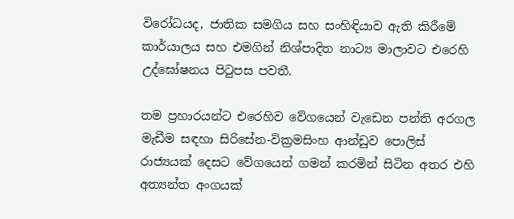විරෝධයද, ජාතික සමගිය සහ සංහිඳියාව ඇති කිරීමේ කාර්යාලය සහ එමගින් නිශ්පාදිත නාට්‍ය මාලාවට එරෙහි උද්ඝෝෂනය පිටුපස පවතී.

තම ප්‍රහාරයන්ට එරෙහිව වේගයෙන් වැඩෙන පන්ති අරගල මැඩීම සඳහා සිරිසේන-වික්‍රමසිංහ ආන්ඩුව පොලිස් රාජ්‍යයක් දෙසට වේගයෙන් ගමන් කරමින් සිටින අතර එහි අත්‍යන්ත අංගයක්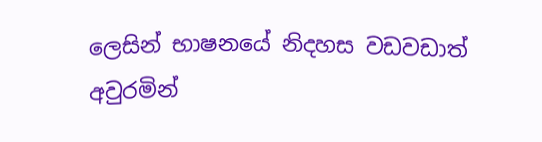ලෙසින් භාෂනයේ නිදහස වඩවඩාත් අවුරමින්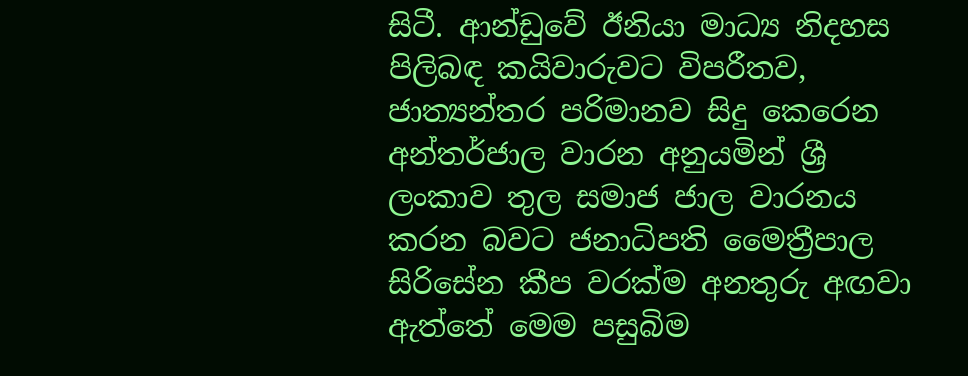සිටී. ආන්ඩුවේ ඊනියා මාධ්‍ය නිදහස පිලිබඳ කයිවාරුවට විපරීතව, ජාත්‍යන්තර පරිමානව සිදු කෙරෙන අන්තර්ජාල වාරන අනුයමින් ශ්‍රී ලංකාව තුල සමාජ ජාල වාරනය කරන බවට ජනාධිපති මෛත්‍රීපාල සිරිසේන කීප වරක්ම අනතුරු අඟවා ඇත්තේ මෙම පසුබිම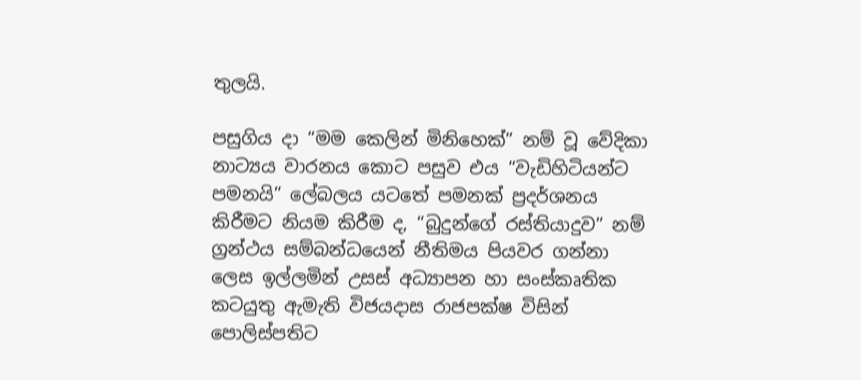තුලයි.

පසුගිය දා “මම කෙලින් මිනිහෙක්” නම් වූ වේදිකා නාට්‍යය වාරනය කොට පසුව එය “වැඩිහිටියන්ට පමනයි” ලේබලය යටතේ පමනක් ප්‍රදර්ශනය කිරීමට නියම කිරීම ද, “බුදුන්ගේ රස්තියාදුව” නම් ග්‍රන්ථය සම්බන්ධයෙන් නීතිමය පියවර ගන්නා ලෙස ඉල්ලමින් උසස් අධ්‍යාපන හා සංස්කෘතික කටයුතු ඇමැති විජයදාස රාජපක්ෂ විසින් පොලිස්පතිට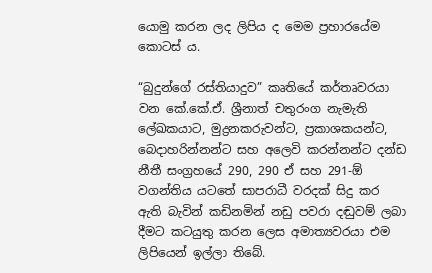යොමු කරන ලද ලිපිය ද මෙම ප්‍රහාරයේම කොටස් ය.

“බුදුන්ගේ රස්තියාදුව” කෘතියේ කර්තෘවරයා වන කේ.කේ.ඒ. ශ්‍රීනාත් චතුරංග නැමැති ලේඛකයාට, මුද්‍රනකරුවන්ට, ප්‍රකාශකයන්ට, බෙදාහරින්නන්ට සහ අලෙවි කරන්නන්ට දන්ඩ නීතී සංග්‍රහයේ 290, 290 ඒ සහ 291-ඕ වගන්තිය යටතේ සාපරාධී වරදක් සිදු කර ඇති බැවින් කඩිනමින් නඩු පවරා දඬුවම් ලබා දීමට කටයුතු කරන ලෙස අමාත්‍යවරයා එම ලිපියෙන් ඉල්ලා තිබේ.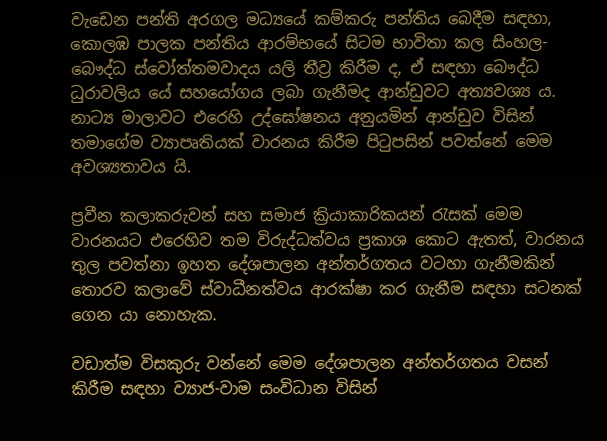වැඩෙන පන්ති අරගල මධ්‍යයේ කම්කරු පන්තිය බෙදීම සඳහා, කොලඹ පාලක පන්තිය ආරම්භයේ සිටම භාවිතා කල සිංහල-බෞද්ධ ස්වෝත්තමවාදය යලි තීව්‍ර කිරීම ද, ඒ සඳහා බෞද්ධ ධුරාවලිය යේ සහයෝගය ලබා ගැනීමද ආන්ඩුවට අත්‍යවශ්‍ය ය. නාට්‍ය මාලාවට එරෙහි උද්ඝෝෂනය අනුයමින් ආන්ඩුව විසින් තමාගේම ව්‍යාපෘතියක් වාරනය කිරීම පිටුපසින් පවත්නේ මෙම අවශ්‍යතාවය යි.

ප්‍රවීන කලාකරුවන් සහ සමාජ ක්‍රියාකාරිකයන් රැසක් මෙම වාරනයට එරෙහිව තම විරුද්ධත්වය ප්‍රකාශ කොට ඇතත්, වාරනය තුල පවත්නා ඉහත දේශපාලන අන්තර්ගතය වටහා ගැනීමකින් තොරව කලාවේ ස්වාධීනත්වය ආරක්ෂා කර ගැනීම සඳහා සටනක් ගෙන යා නොහැක.

වඩාත්ම විසකුරු වන්නේ මෙම දේශපාලන අන්තර්ගතය වසන් කිරීම සඳහා ව්‍යාජ-වාම සංවිධාන විසින්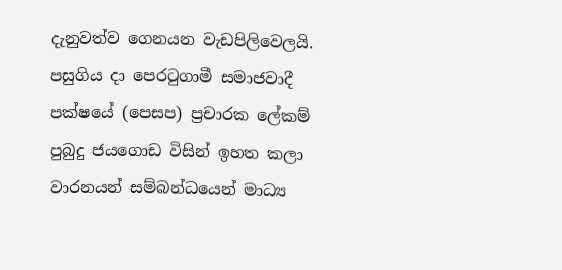දැනුවත්ව ගෙනයන වැඩපිලිවෙලයි. පසුගිය දා පෙරටුගාමී සමාජවාදී පක්ෂයේ (පෙසප) ප්‍රචාරක ලේකම් පුබුදු ජයගොඩ විසින් ඉහත කලා වාරනයන් සම්බන්ධයෙන් මාධ්‍ය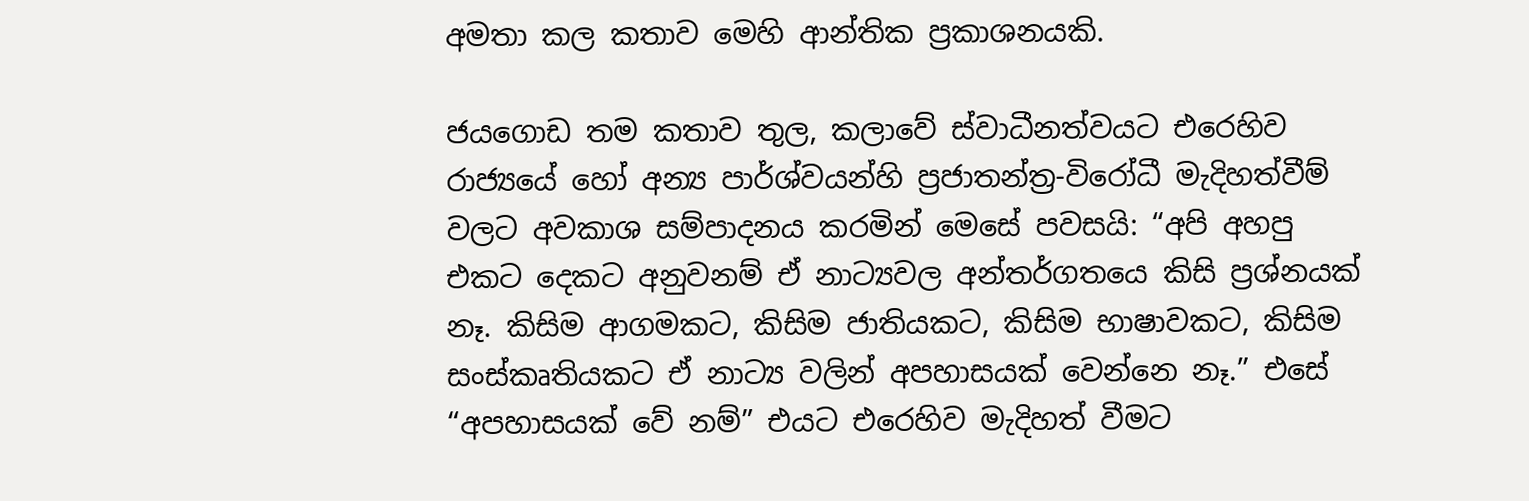අමතා කල කතාව මෙහි ආන්තික ප්‍රකාශනයකි.

ජයගොඩ තම කතාව තුල, කලාවේ ස්වාධීනත්වයට එරෙහිව රාජ්‍යයේ හෝ අන්‍ය පාර්ශ්වයන්හි ප්‍රජාතන්ත්‍ර-විරෝධී මැදිහත්වීම් වලට අවකාශ සම්පාදනය කරමින් මෙසේ පවසයි: “අපි අහපු එකට දෙකට අනුවනම් ඒ නාට්‍යවල අන්තර්ගතයෙ කිසි ප්‍රශ්නයක් නෑ. කිසිම ආගමකට, කිසිම ජාතියකට, කිසිම භාෂාවකට, කිසිම සංස්කෘතියකට ඒ නාට්‍ය වලින් අපහාසයක් වෙන්නෙ නෑ.” එසේ “අපහාසයක් වේ නම්” එයට එරෙහිව මැදිහත් වීමට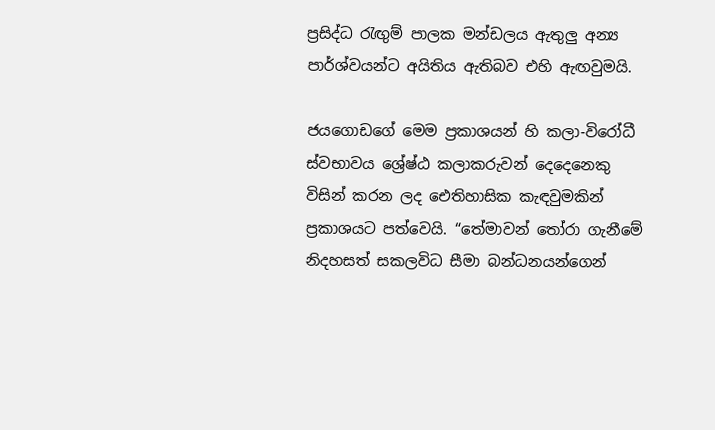ප්‍රසිද්ධ රැඟුම් පාලක මන්ඩලය ඇතුලු අන්‍ය පාර්ශ්වයන්ට අයිතිය ඇතිබව එහි ඇඟවුමයි.

ජයගොඩගේ මෙම ප්‍රකාශයන් හි කලා-විරෝධී ස්වභාවය ශ්‍රේෂ්ඨ කලාකරුවන් දෙදෙනෙකු විසින් කරන ලද ඓතිහාසික කැඳවුමකින් ප්‍රකාශයට පත්වෙයි. “තේමාවන් තෝරා ගැනීමේ නිදහසත් සකලවිධ සීමා බන්ධනයන්ගෙන්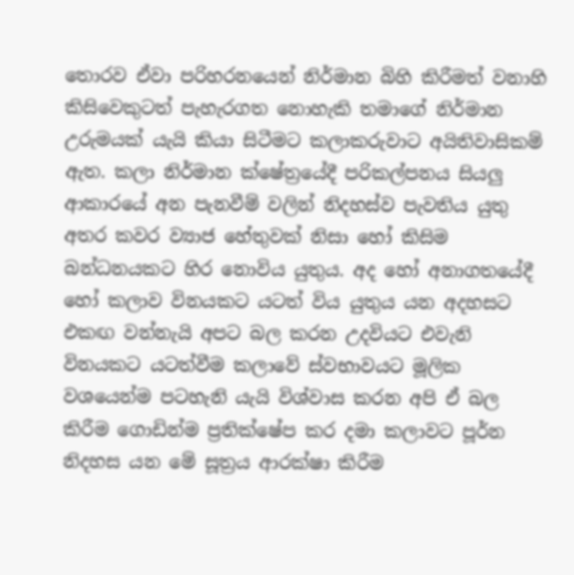තොරව ඒවා පරිහරනයෙන් නිර්මාන බිහි කිරීමත් වනාහි කිසිවෙකුටත් පැහැරගත නොහැකි තමාගේ නිර්මාන උරුමයක් යැයි කියා සිටීමට කලාකරුවාට අයිතිවාසිකම් ඇත. කලා නිර්මාන ක්ෂේත්‍රයේදී පරිකල්පනය සියලු ආකාරයේ අන පැනවීම් වලින් නිදහස්ව පැවතිය යුතු අතර කවර ව්‍යාජ හේතුවක් නිසා හෝ කිසිම බන්ධනයකට හිර නොවිය යුතුය. අද හෝ අනාගතයේදී හෝ කලාව විනයකට යටත් විය යුතුය යන අදහසට එකඟ වන්නැයි අපට බල කරන උදවියට එවැනි විනයකට යටත්වීම කලාවේ ස්වභාවයට මූලික වශයෙන්ම පටහැනි යැයි විශ්වාස කරන අපි ඒ බල කිරීම ගොඩින්ම ප්‍රතික්ෂේප කර දමා කලාවට පූර්න නිදහස යන මේ සූත්‍රය ආරක්ෂා කිරීම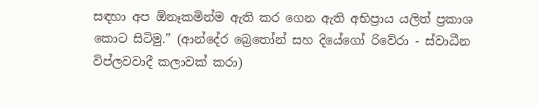සඳහා අප ඕනෑකමින්ම ඇති කර ගෙන ඇති අභිප්‍රාය යලිත් ප්‍රකාශ කොට සිටිමු.” (ආන්දේ‍ර බ්‍රෙතෝන් සහ දියේගෝ රිවේරා - ස්වාධීන විප්ලවවාදී කලාවක් කරා)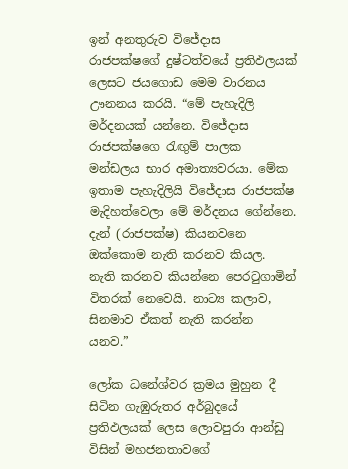ඉන් අනතුරුව විජේදාස රාජපක්ෂගේ දුෂ්ටත්වයේ ප්‍රතිඵලයක් ලෙසට ජයගොඩ මෙම වාරනය ඌනනය කරයි. “මේ පැහැදිලි මර්දනයක් යන්නෙ. විජේදාස රාජපක්ෂගෙ රැඟුම් පාලක මන්ඩලය භාර අමාත්‍යවරයා. මේක ඉතාම පැහැදිලියි විජේදාස රාජපක්ෂ මැදිහත්වෙලා මේ මර්දනය ගේන්නෙ. දැන් (රාජපක්ෂ) කියනවනෙ ඔක්කොම නැති කරනව කියල. නැති කරනව කියන්නෙ පෙරටුගාමින් විතරක් නෙවෙයි. නාට්‍ය කලාව, සිනමාව ඒකත් නැති කරන්න යනව.”

ලෝක ධනේශ්වර ක්‍රමය මුහුන දී සිටින ගැඹුරුතර අර්බුදයේ ප්‍රතිඵලයක් ලෙස ලොවපුරා ආන්ඩු විසින් මහජනතාවගේ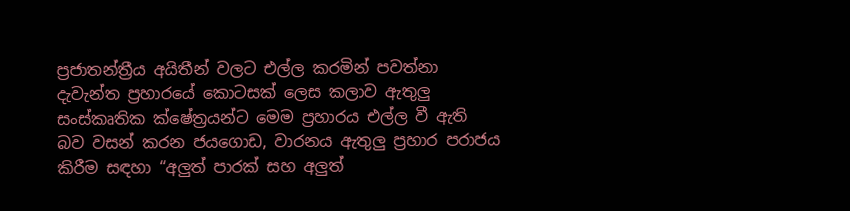ප්‍රජාතන්ත්‍රීය අයිතීන් වලට එල්ල කරමින් පවත්නා දැවැන්ත ප්‍රහාරයේ කොටසක් ලෙස කලාව ඇතුලු සංස්කෘතික ක්ෂේත්‍රයන්ට මෙම ප්‍රහාරය එල්ල වී ඇති බව වසන් කරන ජයගොඩ, වාරනය ඇතුලු ප්‍රහාර පරාජය කිරීම සඳහා “අලුත් පාරක් සහ අලුත්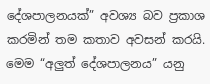දේශපාලනයක්” අවශ්‍ය බව ප්‍රකාශ කරමින් තම කතාව අවසන් කරයි. මෙම “අලුත් දේශපාලනය” යනු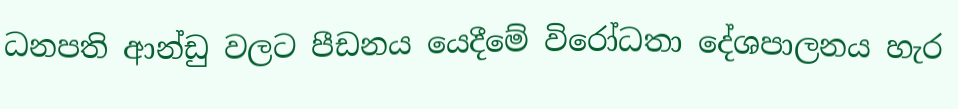ධනපති ආන්ඩු වලට පීඩනය යෙදීමේ විරෝධතා දේශපාලනය හැර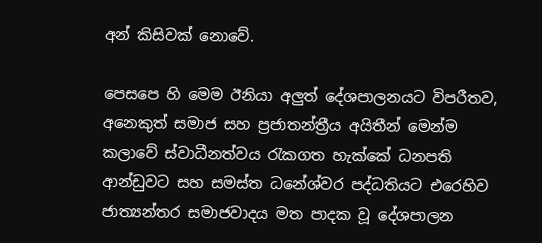අන් කිසිවක් නොවේ.

පෙසපෙ හි මෙම ඊනියා අලුත් දේශපාලනයට විපරීතව, අනෙකුත් සමාජ සහ ප්‍රජාතන්ත්‍රීය අයිතීන් මෙන්ම කලාවේ ස්වාධීනත්වය රැකගත හැක්කේ ධනපති ආන්ඩුවට සහ සමස්ත ධනේශ්වර පද්ධතියට එරෙහිව ජාත්‍යන්තර සමාජවාදය මත පාදක වූ දේශපාලන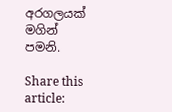අරගලයක් මගින් පමනි.

Share this article: